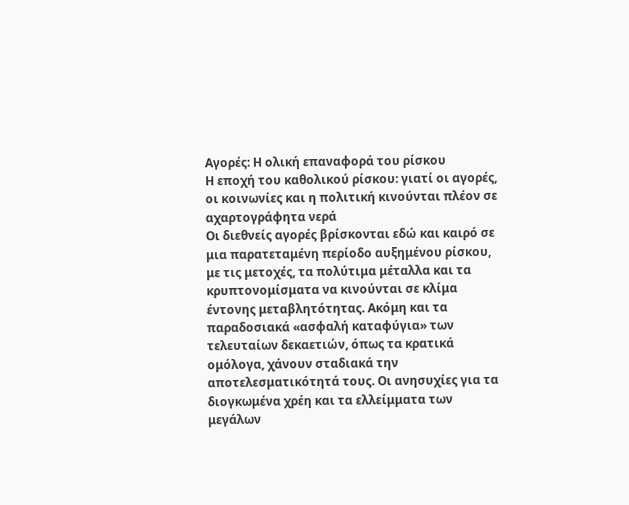Αγορές: Η ολική επαναφορά του ρίσκου
Η εποχή του καθολικού ρίσκου: γιατί οι αγορές, οι κοινωνίες και η πολιτική κινούνται πλέον σε αχαρτογράφητα νερά
Οι διεθνείς αγορές βρίσκονται εδώ και καιρό σε μια παρατεταμένη περίοδο αυξημένου ρίσκου, με τις μετοχές, τα πολύτιμα μέταλλα και τα κρυπτονομίσματα να κινούνται σε κλίμα έντονης μεταβλητότητας. Ακόμη και τα παραδοσιακά «ασφαλή καταφύγια» των τελευταίων δεκαετιών, όπως τα κρατικά ομόλογα, χάνουν σταδιακά την αποτελεσματικότητά τους. Οι ανησυχίες για τα διογκωμένα χρέη και τα ελλείμματα των μεγάλων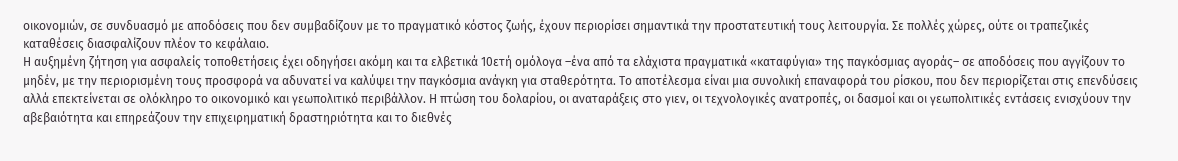οικονομιών, σε συνδυασμό με αποδόσεις που δεν συμβαδίζουν με το πραγματικό κόστος ζωής, έχουν περιορίσει σημαντικά την προστατευτική τους λειτουργία. Σε πολλές χώρες, ούτε οι τραπεζικές καταθέσεις διασφαλίζουν πλέον το κεφάλαιο.
Η αυξημένη ζήτηση για ασφαλείς τοποθετήσεις έχει οδηγήσει ακόμη και τα ελβετικά 10ετή ομόλογα –ένα από τα ελάχιστα πραγματικά «καταφύγια» της παγκόσμιας αγοράς– σε αποδόσεις που αγγίζουν το μηδέν, με την περιορισμένη τους προσφορά να αδυνατεί να καλύψει την παγκόσμια ανάγκη για σταθερότητα. Το αποτέλεσμα είναι μια συνολική επαναφορά του ρίσκου, που δεν περιορίζεται στις επενδύσεις αλλά επεκτείνεται σε ολόκληρο το οικονομικό και γεωπολιτικό περιβάλλον. Η πτώση του δολαρίου, οι αναταράξεις στο γιεν, οι τεχνολογικές ανατροπές, οι δασμοί και οι γεωπολιτικές εντάσεις ενισχύουν την αβεβαιότητα και επηρεάζουν την επιχειρηματική δραστηριότητα και το διεθνές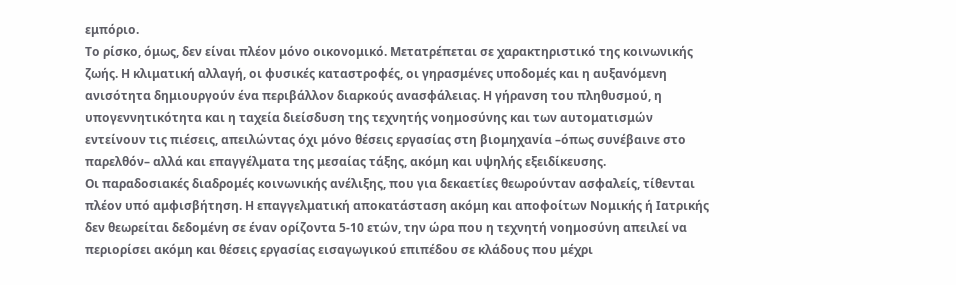εμπόριο.
Το ρίσκο, όμως, δεν είναι πλέον μόνο οικονομικό. Μετατρέπεται σε χαρακτηριστικό της κοινωνικής ζωής. Η κλιματική αλλαγή, οι φυσικές καταστροφές, οι γηρασμένες υποδομές και η αυξανόμενη ανισότητα δημιουργούν ένα περιβάλλον διαρκούς ανασφάλειας. Η γήρανση του πληθυσμού, η υπογεννητικότητα και η ταχεία διείσδυση της τεχνητής νοημοσύνης και των αυτοματισμών εντείνουν τις πιέσεις, απειλώντας όχι μόνο θέσεις εργασίας στη βιομηχανία –όπως συνέβαινε στο παρελθόν– αλλά και επαγγέλματα της μεσαίας τάξης, ακόμη και υψηλής εξειδίκευσης.
Οι παραδοσιακές διαδρομές κοινωνικής ανέλιξης, που για δεκαετίες θεωρούνταν ασφαλείς, τίθενται πλέον υπό αμφισβήτηση. Η επαγγελματική αποκατάσταση ακόμη και αποφοίτων Νομικής ή Ιατρικής δεν θεωρείται δεδομένη σε έναν ορίζοντα 5-10 ετών, την ώρα που η τεχνητή νοημοσύνη απειλεί να περιορίσει ακόμη και θέσεις εργασίας εισαγωγικού επιπέδου σε κλάδους που μέχρι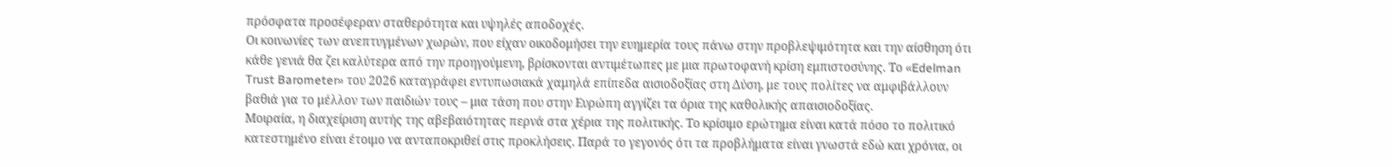πρόσφατα προσέφεραν σταθερότητα και υψηλές αποδοχές.
Οι κοινωνίες των ανεπτυγμένων χωρών, που είχαν οικοδομήσει την ευημερία τους πάνω στην προβλεψιμότητα και την αίσθηση ότι κάθε γενιά θα ζει καλύτερα από την προηγούμενη, βρίσκονται αντιμέτωπες με μια πρωτοφανή κρίση εμπιστοσύνης. Το «Edelman Trust Barometer» του 2026 καταγράφει εντυπωσιακά χαμηλά επίπεδα αισιοδοξίας στη Δύση, με τους πολίτες να αμφιβάλλουν βαθιά για το μέλλον των παιδιών τους – μια τάση που στην Ευρώπη αγγίζει τα όρια της καθολικής απαισιοδοξίας.
Μοιραία, η διαχείριση αυτής της αβεβαιότητας περνά στα χέρια της πολιτικής. Το κρίσιμο ερώτημα είναι κατά πόσο το πολιτικό κατεστημένο είναι έτοιμο να ανταποκριθεί στις προκλήσεις. Παρά το γεγονός ότι τα προβλήματα είναι γνωστά εδώ και χρόνια, οι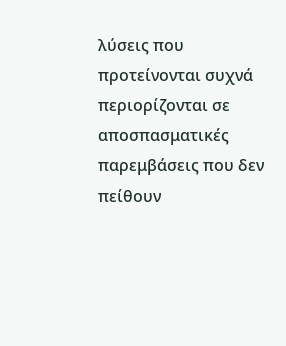λύσεις που προτείνονται συχνά περιορίζονται σε αποσπασματικές παρεμβάσεις που δεν πείθουν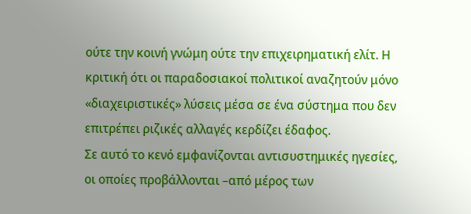ούτε την κοινή γνώμη ούτε την επιχειρηματική ελίτ. Η κριτική ότι οι παραδοσιακοί πολιτικοί αναζητούν μόνο «διαχειριστικές» λύσεις μέσα σε ένα σύστημα που δεν επιτρέπει ριζικές αλλαγές κερδίζει έδαφος.
Σε αυτό το κενό εμφανίζονται αντισυστημικές ηγεσίες, οι οποίες προβάλλονται –από μέρος των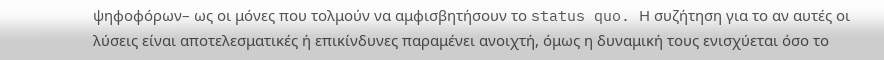ψηφοφόρων– ως οι μόνες που τολμούν να αμφισβητήσουν το status quo. Η συζήτηση για το αν αυτές οι λύσεις είναι αποτελεσματικές ή επικίνδυνες παραμένει ανοιχτή, όμως η δυναμική τους ενισχύεται όσο το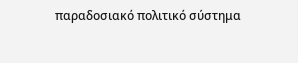παραδοσιακό πολιτικό σύστημα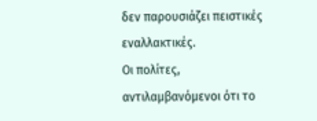δεν παρουσιάζει πειστικές εναλλακτικές.
Οι πολίτες, αντιλαμβανόμενοι ότι το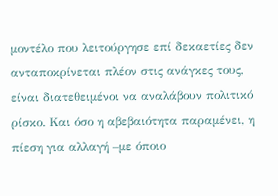μοντέλο που λειτούργησε επί δεκαετίες δεν ανταποκρίνεται πλέον στις ανάγκες τους, είναι διατεθειμένοι να αναλάβουν πολιτικό ρίσκο. Και όσο η αβεβαιότητα παραμένει, η πίεση για αλλαγή –με όποιο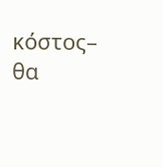κόστος– θα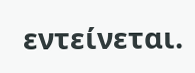εντείνεται.